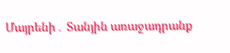Մայրենի․ Տանյին առաջադրանք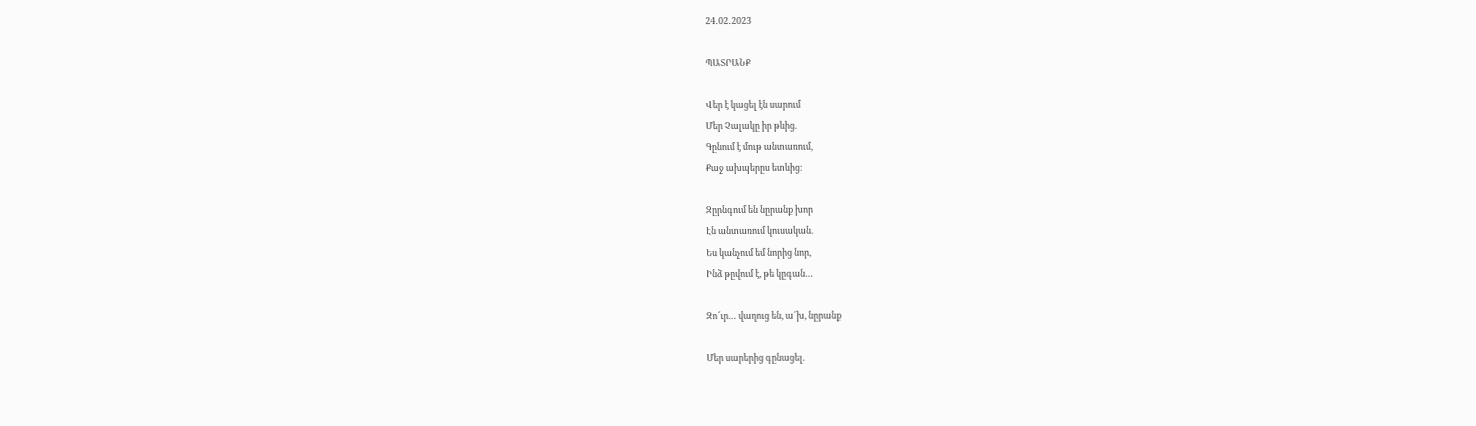24․02․2023

ՊԱՏՐԱՆՔ

Վեր է կացել էն սարում
Մեր Չալակը իր թևից.
Գընում է մութ անտառում,
Քաջ ախպերըս ետևից։

Զըրնգում են նըրանք խոր
Էն անտառում կուսական.
Ես կանչում եմ նորից նոր,
Ինձ թըվում է, թե կըգան…

Զո՜ւր… վաղուց են, ա՜խ, նըրանք

Մեր սարերից գընացել.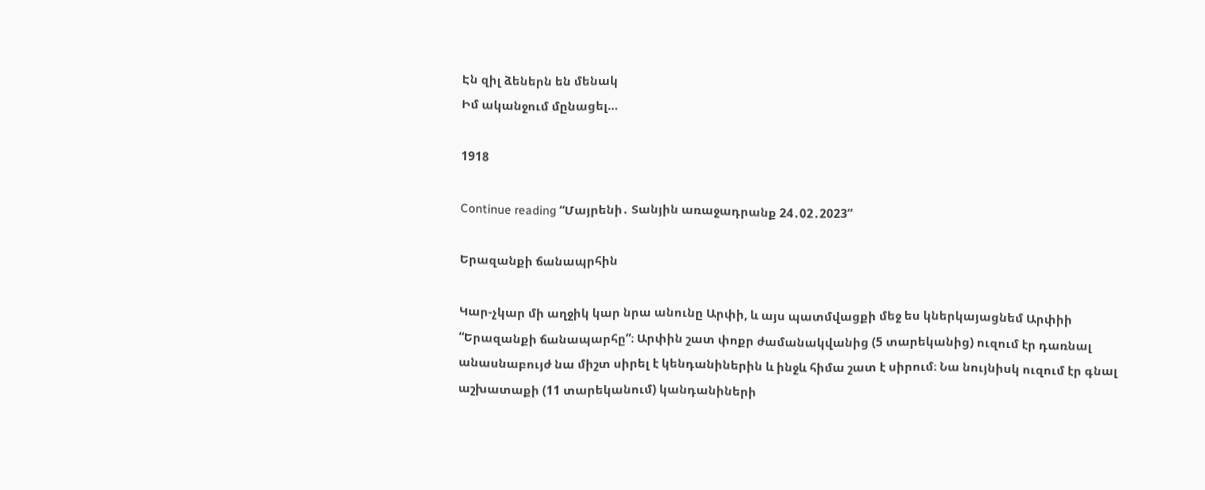Էն զիլ ձեներն են մենակ
Իմ ականջում մընացել…

1918

Continue reading “Մայրենի․ Տանյին առաջադրանք 24․02․2023”

Երազանքի ճանապրհին

Կար-չկար մի աղջիկ կար նրա անունը Արփի, և այս պատմվացքի մեջ ես կներկայացնեմ Արփիի “Երազանքի ճանապարհը”։ Արփին շատ փոքր ժամանակվանից (5 տարեկանից) ուզում էր դառնալ անասնաբույժ նա միշտ սիրել է կենդանիներին և ինջև հիմա շատ է սիրում։ Նա նույնիսկ ուզում էր գնալ աշխատաքի (11 տարեկանում) կանդանիների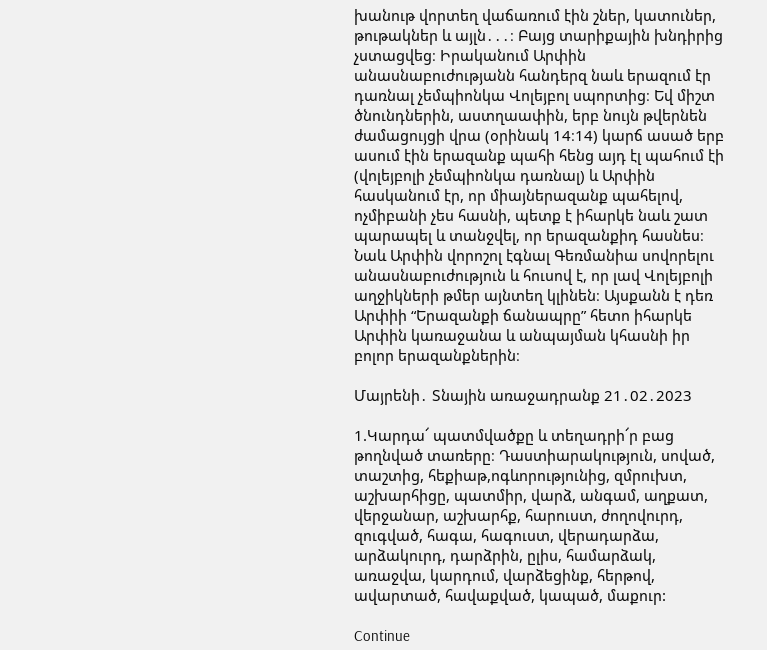խանութ վորտեղ վաճառում էին շներ, կատուներ, թութակներ և այլն․․․։ Բայց տարիքային խնդիրից չստացվեց։ Իրականում Արփին անասնաբուժությանն հանդերզ նաև երազում էր դառնալ չեմպիոնկա Վոլեյբոլ սպորտից։ Եվ միշտ ծնունդներին, աստղաափին, երբ նույն թվերնեն ժամացույցի վրա (օրինակ 14։14) կարճ ասած երբ ասում էին երազանք պահի հենց այդ էլ պահում էի (վոլեյբոլի չեմպիոնկա դառնալ) և Արփին հասկանում էր, որ միայներազանք պահելով, ոչմիբանի չես հասնի, պետք է իհարկե նաև շատ պարապել և տանջվել, որ երազանքիդ հասնես։ Նաև Արփին վորոշոլ էգնալ Գեռմանիա սովորելու անասնաբուժություն և հուսով է, որ լավ Վոլեյբոլի աղջիկների թմեր այնտեղ կլինեն։ Այսքանն է դեռ Արփիի “Երազանքի ճանապրը” հետո իհարկե Արփին կառաջանա և անպայման կհասնի իր բոլոր երազանքներին։

Մայրենի․ Տնային առաջադրանք 21․02․2023

1.Կարդա՜ պատմվածքը և տեղադրի՜ր բաց թողնված տառերը։ Դաստիարակություն, սոված, տաշտից, հեքիաթ,ոգևորությունից, զմրուխտ, աշխարհիցը, պատմիր, վարձ, անգամ, աղքատ, վերջանար, աշխարհք, հարուստ, ժողովուրդ, զուգված, հագա, հագուստ, վերադարձա, արձակուրդ, դարձրին, ըլիս, համարձակ, առաջվա, կարդում, վարձեցինք, հերթով, ավարտած, հավաքված, կապած, մաքուր:

Continue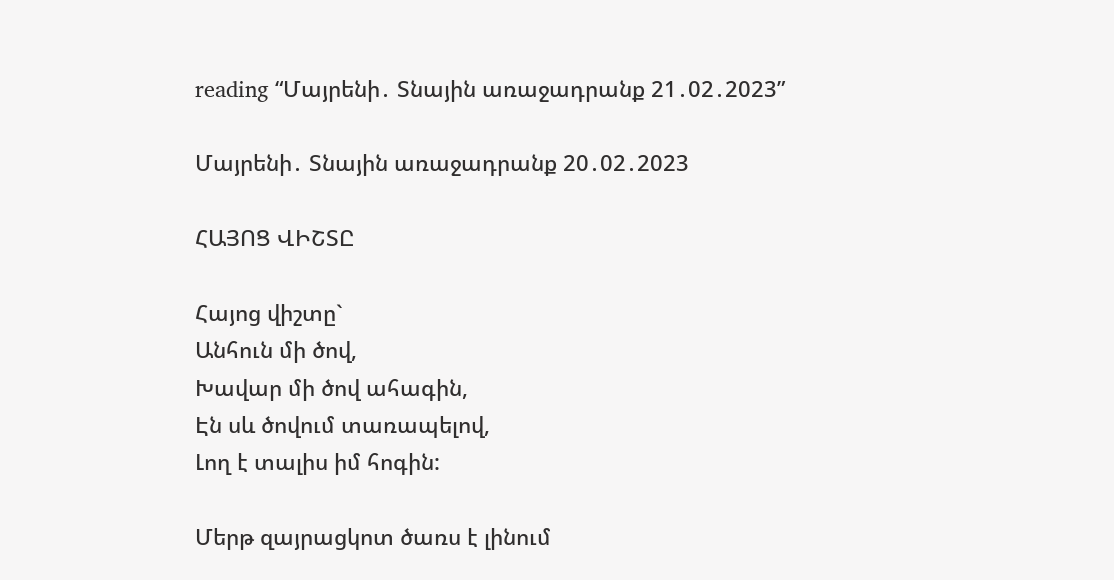reading “Մայրենի․ Տնային առաջադրանք 21․02․2023”

Մայրենի․ Տնային առաջադրանք 20․02․2023

ՀԱՅՈՑ ՎԻՇՏԸ

Հայոց վիշտը`
Անհուն մի ծով,
Խավար մի ծով ահագին,
Էն սև ծովում տառապելով,
Լող է տալիս իմ հոգին:

Մերթ զայրացկոտ ծառս է լինում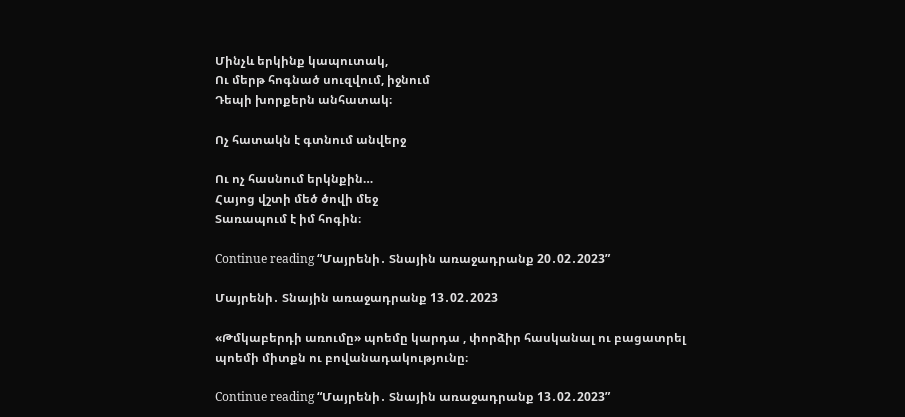Մինչև երկինք կապուտակ,
Ու մերթ հոգնած սուզվում, իջնում
Դեպի խորքերն անհատակ։

Ոչ հատակն է գտնում անվերջ

Ու ոչ հասնում երկնքին…
Հայոց վշտի մեծ ծովի մեջ
Տառապում է իմ հոգին։

Continue reading “Մայրենի․ Տնային առաջադրանք 20․02․2023”

Մայրենի․ Տնային առաջադրանք 13․02․2023

«Թմկաբերդի առումը» պոեմը կարդա , փորձիր հասկանալ ու բացատրել պոեմի միտքն ու բովանադակությունը։

Continue reading “Մայրենի․ Տնային առաջադրանք 13․02․2023”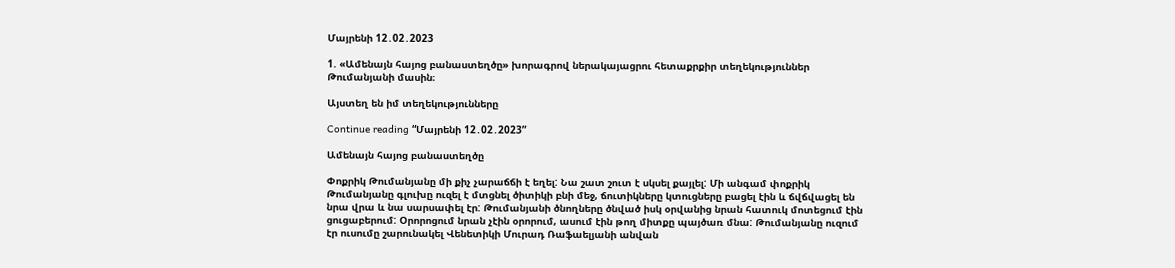Մայրենի 12․02․2023

1. «Ամենայն հայոց բանաստեղծը» խորագրով ներակայացրու հետաքրքիր տեղեկություններ Թումանյանի մասին։

Այստեղ են իմ տեղեկությունները

Continue reading “Մայրենի 12․02․2023”

Ամենայն հայոց բանաստեղծը

Փոքրիկ Թումանյանը մի քիչ չարաճճի է եղել: Նա շատ շուտ է սկսել քայլել: Մի անգամ փոքրիկ Թումանյանը գլուխը ուզել է մտցնել ծիտիկի բնի մեջ, ճուտիկները կտուցները բացել էին և ճվճվացել են նրա վրա և նա սարսափել էր: Թումանյանի ծնողները ծնված իսկ օրվանից նրան հատուկ մոտեցում էին ցուցաբերում: Օրորոցում նրան չէին օրորում, ասում էին թող միտքը պայծառ մնա: Թումանյանը ուզում էր ուսումը շարունակել Վենետիկի Մուրադ Ռաֆաելյանի անվան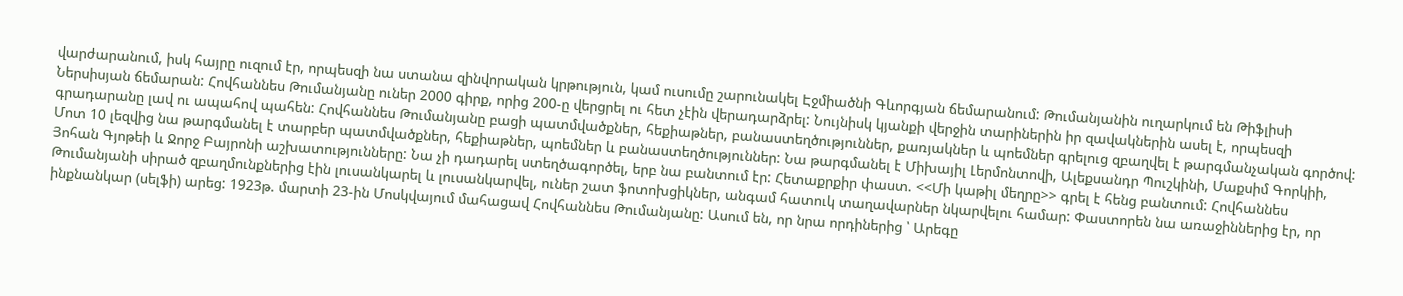վարժարանում, իսկ հայրը ուզում էր, որպեսզի նա ստանա զինվորական կրթություն, կամ ուսումը շարունակել Էջմիածնի Գևորգյան ճեմարանում: Թումանյանին ուղարկում են Թիֆլիսի Ներսիսյան ճեմարան: Հովհաննես Թումանյանը ուներ 2000 գիրք, որից 200-ը վերցրել ու հետ չէին վերադարձրել: Նույնիսկ կյանքի վերջին տարիներին իր զավակներին ասել է, որպեսզի գրադարանը լավ ու ապահով պահեն: Հովհաննես Թումանյանը բացի պատմվածքներ, հեքիաթներ, բանաստեղծություններ, քառյակներ և պոեմներ գրելուց զբաղվել է թարգմանչական գործով: Մոտ 10 լեզվից նա թարգմանել է տարբեր պատմվածքներ, հեքիաթներ, պոեմներ և բանաստեղծություններ: Նա թարգմանել է Միխայիլ Լերմոնտովի, Ալեքսանդր Պուշկինի, Մաքսիմ Գորկիի, Յոհան Գյոթեի և Ջորջ Բայրոնի աշխատությունները: Նա չի դադարել ստեղծագործել, երբ նա բանտում էր: Հետաքրքիր փաստ. <<Մի կաթիլ մեղրը>> գրել է հենց բանտում: Հովհաննես Թումանյանի սիրած զբաղմունքներից էին լուսանկարել և լուսանկարվել, ուներ շատ ֆոտոխցիկներ, անգամ հատուկ տաղավարներ նկարվելու համար: Փաստորեն նա առաջիններից էր, որ ինքնանկար (սելֆի) արեց: 1923թ. մարտի 23-ին Մոսկվայում մահացավ Հովհաննես Թումանյանը: Ասում են, որ նրա որդիներից ՝ Արեգը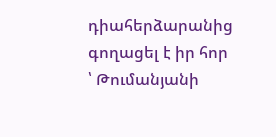դիահերձարանից գողացել է իր հոր ՝ Թումանյանի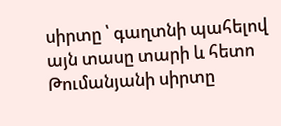սիրտը ՝ գաղտնի պահելով այն տասը տարի և հետո Թումանյանի սիրտը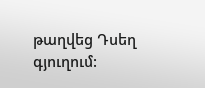թաղվեց Դսեղ գյուղում: